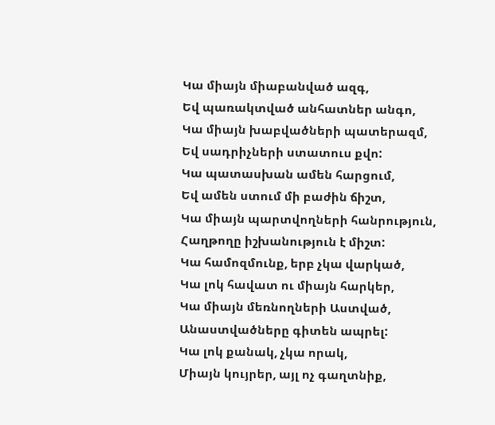Կա միայն միաբանված ազգ,
Եվ պառակտված անհատներ անգո,
Կա միայն խաբվածների պատերազմ,
Եվ սադրիչների ստատուս քվո:
Կա պատասխան ամեն հարցում,
Եվ ամեն ստում մի բաժին ճիշտ,
Կա միայն պարտվողների հանրություն,
Հաղթողը իշխանություն է միշտ:
Կա համոզմունք, երբ չկա վարկած,
Կա լոկ հավատ ու միայն հարկեր,
Կա միայն մեռնողների Աստված,
Անաստվածները գիտեն ապրել:
Կա լոկ քանակ, չկա որակ,
Միայն կույրեր, այլ ոչ գաղտնիք,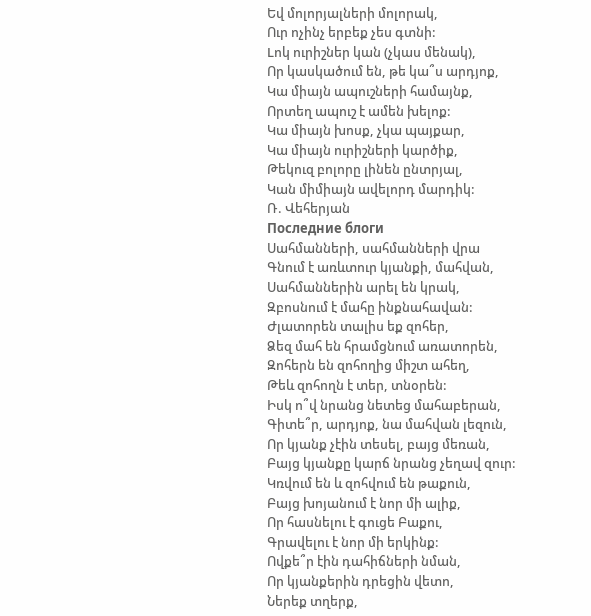Եվ մոլորյալների մոլորակ,
Ուր ոչինչ երբեք չես գտնի:
Lոկ ուրիշներ կան (չկաս մենակ),
Որ կասկածում են, թե կա՞ս արդյոք,
Կա միայն ապուշների համայնք,
Որտեղ ապուշ է ամեն խելոք:
Կա միայն խոսք, չկա պայքար,
Կա միայն ուրիշների կարծիք,
Թեկուզ բոլորը լինեն ընտրյալ,
Կան միմիայն ավելորդ մարդիկ:
Ռ. Վեհերյան
Последние блоги
Սահմանների, սահմանների վրա
Գնում է առևտուր կյանքի, մահվան,
Սահմաններին արել են կրակ,
Զբոսնում է մահը ինքնահավան:
Ժլատորեն տալիս եք զոհեր,
Ձեզ մահ են հրամցնում առատորեն,
Զոհերն են զոհողից միշտ ահեղ,
Թեև զոհողն է տեր, տնօրեն:
Իսկ ո՞վ նրանց նետեց մահաբերան,
Գիտե՞ր, արդյոք, նա մահվան լեզուն,
Որ կյանք չէին տեսել, բայց մեռան,
Բայց կյանքը կարճ նրանց չեղավ զուր:
Կռվում են և զոհվում են թաքուն,
Բայց խոյանում է նոր մի ալիք,
Որ հասնելու է գուցե Բաքու,
Գրավելու է նոր մի երկինք:
Ովքե՞ր էին դահիճների նման,
Որ կյանքերին դրեցին վետո,
Ներեք տղերք,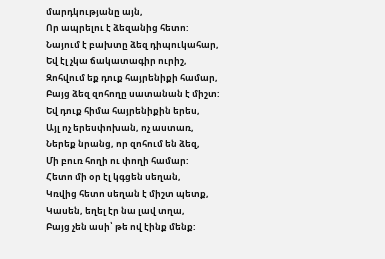մարդկությանը այն,
Որ ապրելու է ձեզանից հետո:
Նայում է բախտը ձեզ դիպուկահար,
Եվ էլ չկա ճակատագիր ուրիշ,
Զոհվում եք դուք հայրենիքի համար,
Բայց ձեզ զոհողը սատանան է միշտ:
Եվ դուք հիմա հայրենիքին երես,
Այլ ոչ երեսփոխան, ոչ աստառ,
Ներեք նրանց, որ զոհում են ձեզ,
Մի բուռ հողի ու փողի համար:
Հետո մի օր էլ կգցեն սեղան,
Կռվից հետո սեղան է միշտ պետք,
Կասեն, եղել էր նա լավ տղա,
Բայց չեն ասի՝ թե ով էինք մենք: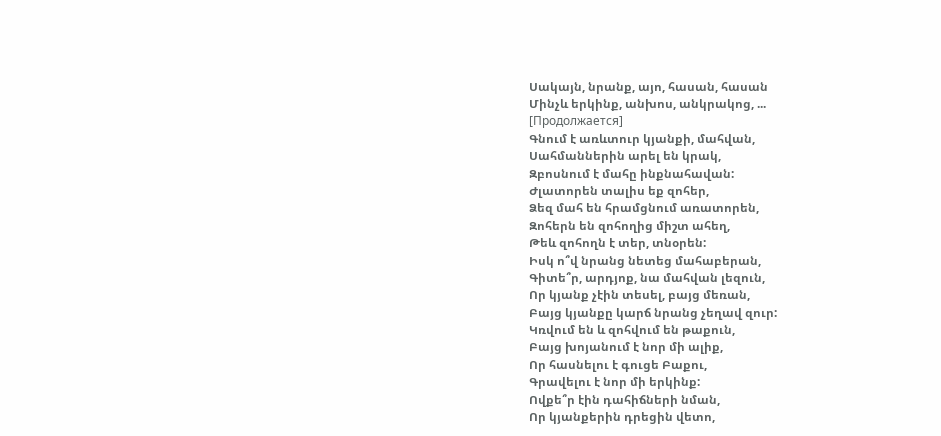Սակայն, նրանք, այո, հասան, հասան
Մինչև երկինք, անխոս, անկրակոց, ...
[Продолжается]
Գնում է առևտուր կյանքի, մահվան,
Սահմաններին արել են կրակ,
Զբոսնում է մահը ինքնահավան:
Ժլատորեն տալիս եք զոհեր,
Ձեզ մահ են հրամցնում առատորեն,
Զոհերն են զոհողից միշտ ահեղ,
Թեև զոհողն է տեր, տնօրեն:
Իսկ ո՞վ նրանց նետեց մահաբերան,
Գիտե՞ր, արդյոք, նա մահվան լեզուն,
Որ կյանք չէին տեսել, բայց մեռան,
Բայց կյանքը կարճ նրանց չեղավ զուր:
Կռվում են և զոհվում են թաքուն,
Բայց խոյանում է նոր մի ալիք,
Որ հասնելու է գուցե Բաքու,
Գրավելու է նոր մի երկինք:
Ովքե՞ր էին դահիճների նման,
Որ կյանքերին դրեցին վետո,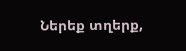Ներեք տղերք,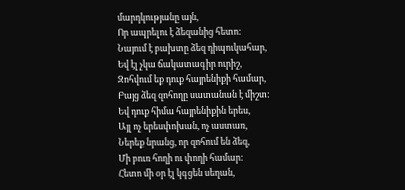մարդկությանը այն,
Որ ապրելու է ձեզանից հետո:
Նայում է բախտը ձեզ դիպուկահար,
Եվ էլ չկա ճակատագիր ուրիշ,
Զոհվում եք դուք հայրենիքի համար,
Բայց ձեզ զոհողը սատանան է միշտ:
Եվ դուք հիմա հայրենիքին երես,
Այլ ոչ երեսփոխան, ոչ աստառ,
Ներեք նրանց, որ զոհում են ձեզ,
Մի բուռ հողի ու փողի համար:
Հետո մի օր էլ կգցեն սեղան,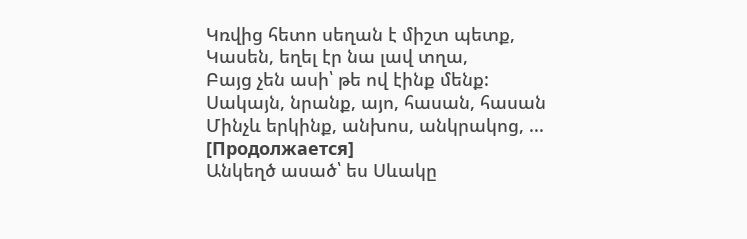Կռվից հետո սեղան է միշտ պետք,
Կասեն, եղել էր նա լավ տղա,
Բայց չեն ասի՝ թե ով էինք մենք:
Սակայն, նրանք, այո, հասան, հասան
Մինչև երկինք, անխոս, անկրակոց, ...
[Продолжается]
Անկեղծ ասած՝ ես Սևակը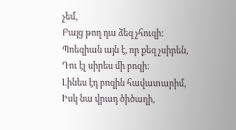չեմ,
Բայց թող դա ձեզ չհուզի:
Պոեզիան այն է, որ քեզ չսիրեն,
Դու էլ սիրես մի բոզի:
Լինես էդ բոզին հավատարիմ,
Իսկ նա վրադ ծիծաղի,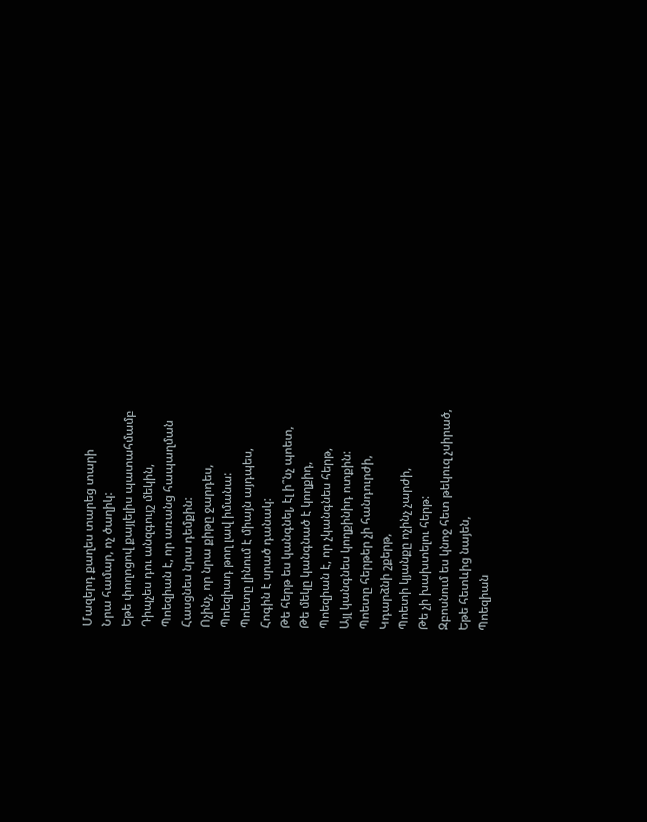Մազերդ քաղես տարեց տարի
Նրա համար, ոչ ծաղիկ:
Եթե փողոցով քայլելիս պատահմամբ
Դիպչես դու անզգույշ մեկին,
Պոեզիան է, որ առանց հապաղման
Հասցնես նրա դեմքին:
Ոչինչ, որ նրա քիթը ջարդես,
Պոեզիադ թող լավ իմանա:
Պոետը լինում է միայն այդպես,
Հոգին է սրած դանակ:
Թե հերթ ես կանգնել, էլ ի՞նչ պոետ,
Թե մեկը կանգնած է կողքիդ,
Պոեզիան է, որ չկանգնես հերթ,
Այլ կանգնես կողքինիդ ոտքին:
Պոետը հերթեր չի հանդուրժի,
Կդարձնի շքերթ,
Պոետի կյանքը ոչինչ չարժի,
Թե չի խախտելու հերթ:
Զբոսնում ես կնոջ հետ թեկուզ չսիրած,
Եթե հետևից նայեն,
Պոեզիան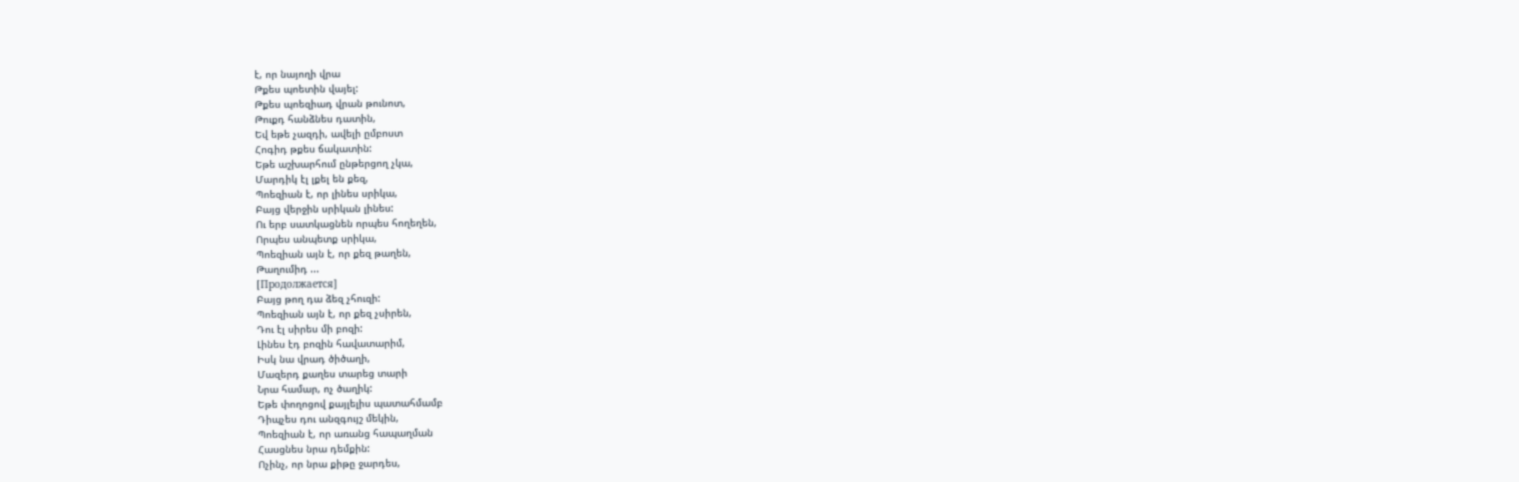է, որ նայողի վրա
Թքես պոետին վայել:
Թքես պոեզիադ վրան թունոտ,
Թուքդ հանձնես դատին,
Եվ եթե չազդի, ավելի ըմբոստ
Հոգիդ թքես ճակատին:
Եթե աշխարհում ընթերցող չկա,
Մարդիկ էլ լքել են քեզ,
Պոեզիան է, որ լինես սրիկա,
Բայց վերջին սրիկան լինես:
Ու երբ սատկացնեն որպես հողեղեն,
Որպես անպետք սրիկա,
Պոեզիան այն է, որ քեզ թաղեն,
Թաղումիդ ...
[Продолжается]
Բայց թող դա ձեզ չհուզի:
Պոեզիան այն է, որ քեզ չսիրեն,
Դու էլ սիրես մի բոզի:
Լինես էդ բոզին հավատարիմ,
Իսկ նա վրադ ծիծաղի,
Մազերդ քաղես տարեց տարի
Նրա համար, ոչ ծաղիկ:
Եթե փողոցով քայլելիս պատահմամբ
Դիպչես դու անզգույշ մեկին,
Պոեզիան է, որ առանց հապաղման
Հասցնես նրա դեմքին:
Ոչինչ, որ նրա քիթը ջարդես,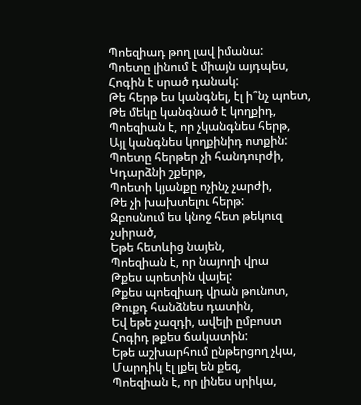Պոեզիադ թող լավ իմանա:
Պոետը լինում է միայն այդպես,
Հոգին է սրած դանակ:
Թե հերթ ես կանգնել, էլ ի՞նչ պոետ,
Թե մեկը կանգնած է կողքիդ,
Պոեզիան է, որ չկանգնես հերթ,
Այլ կանգնես կողքինիդ ոտքին:
Պոետը հերթեր չի հանդուրժի,
Կդարձնի շքերթ,
Պոետի կյանքը ոչինչ չարժի,
Թե չի խախտելու հերթ:
Զբոսնում ես կնոջ հետ թեկուզ չսիրած,
Եթե հետևից նայեն,
Պոեզիան է, որ նայողի վրա
Թքես պոետին վայել:
Թքես պոեզիադ վրան թունոտ,
Թուքդ հանձնես դատին,
Եվ եթե չազդի, ավելի ըմբոստ
Հոգիդ թքես ճակատին:
Եթե աշխարհում ընթերցող չկա,
Մարդիկ էլ լքել են քեզ,
Պոեզիան է, որ լինես սրիկա,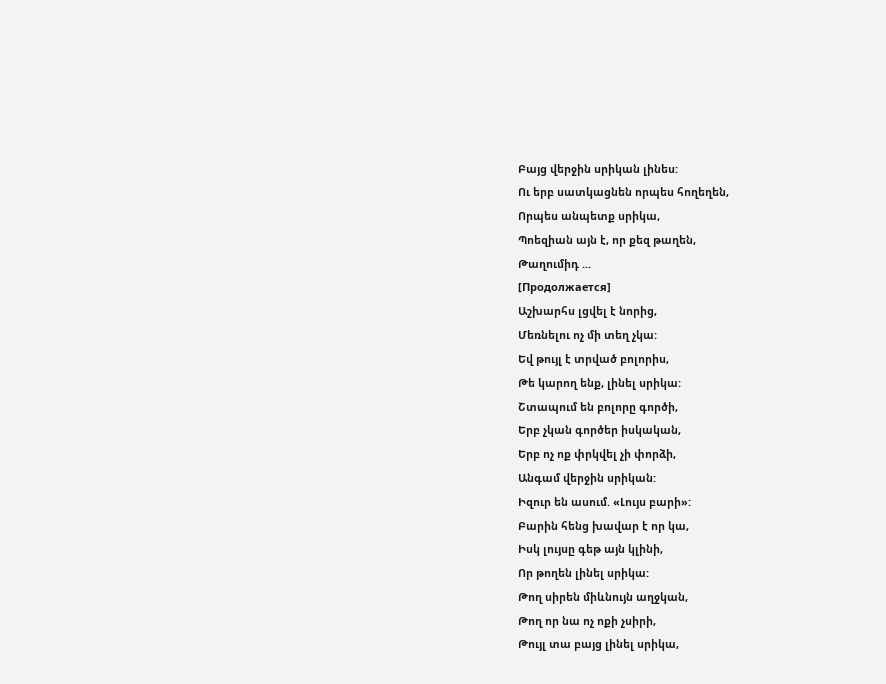Բայց վերջին սրիկան լինես:
Ու երբ սատկացնեն որպես հողեղեն,
Որպես անպետք սրիկա,
Պոեզիան այն է, որ քեզ թաղեն,
Թաղումիդ ...
[Продолжается]
Աշխարհս լցվել է նորից,
Մեռնելու ոչ մի տեղ չկա:
Եվ թույլ է տրված բոլորիս,
Թե կարող ենք, լինել սրիկա:
Շտապում են բոլորը գործի,
Երբ չկան գործեր իսկական,
Երբ ոչ ոք փրկվել չի փորձի,
Անգամ վերջին սրիկան:
Իզուր են ասում. «Լույս բարի»:
Բարին հենց խավար է որ կա,
Իսկ լույսը գեթ այն կլինի,
Որ թողեն լինել սրիկա:
Թող սիրեն միևնույն աղջկան,
Թող որ նա ոչ ոքի չսիրի,
Թույլ տա բայց լինել սրիկա,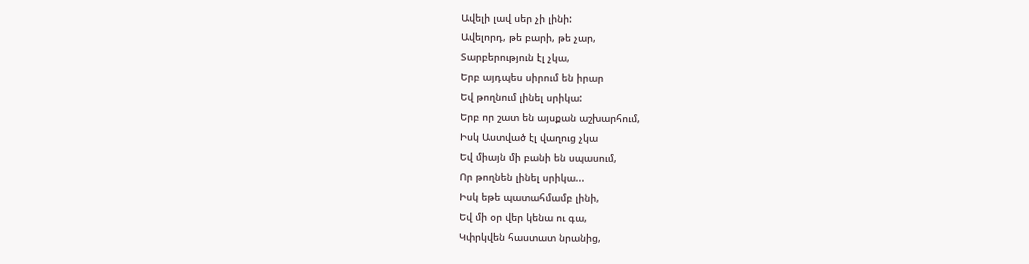Ավելի լավ սեր չի լինի:
Ավելորդ, թե բարի, թե չար,
Տարբերություն էլ չկա,
Երբ այդպես սիրում են իրար
Եվ թողնում լինել սրիկա:
Երբ որ շատ են այսքան աշխարհում,
Իսկ Աստված էլ վաղուց չկա
Եվ միայն մի բանի են սպասում,
Որ թողնեն լինել սրիկա...
Իսկ եթե պատահմամբ լինի,
Եվ մի օր վեր կենա ու գա,
Կփրկվեն հաստատ նրանից,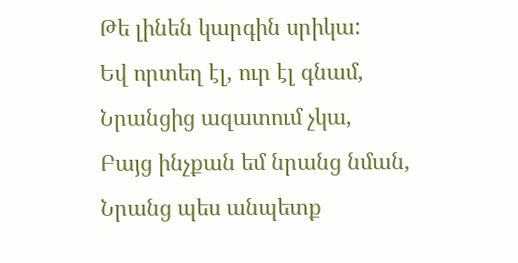Թե լինեն կարգին սրիկա:
Եվ որտեղ էլ, ուր էլ գնամ,
Նրանցից ազատում չկա,
Բայց ինչքան եմ նրանց նման,
Նրանց պես անպետք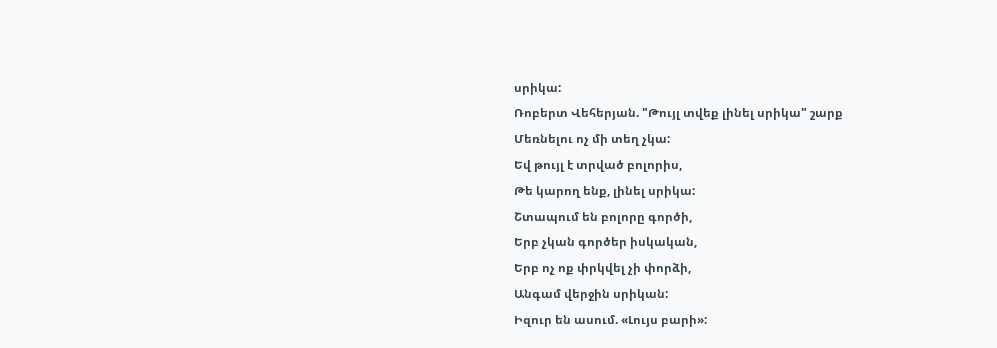սրիկա:
Ռոբերտ Վեհերյան. "Թույլ տվեք լինել սրիկա" շարք
Մեռնելու ոչ մի տեղ չկա:
Եվ թույլ է տրված բոլորիս,
Թե կարող ենք, լինել սրիկա:
Շտապում են բոլորը գործի,
Երբ չկան գործեր իսկական,
Երբ ոչ ոք փրկվել չի փորձի,
Անգամ վերջին սրիկան:
Իզուր են ասում. «Լույս բարի»: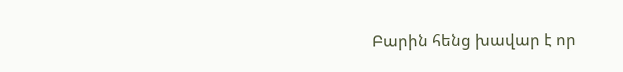Բարին հենց խավար է որ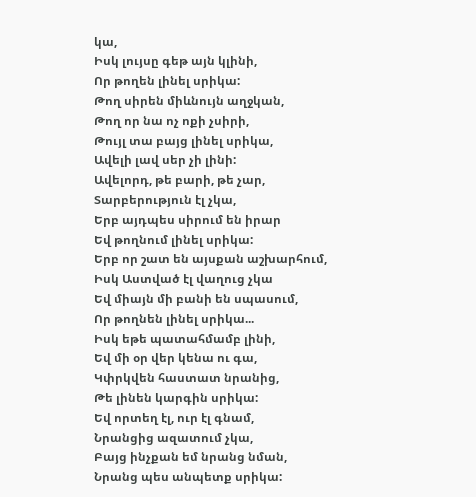կա,
Իսկ լույսը գեթ այն կլինի,
Որ թողեն լինել սրիկա:
Թող սիրեն միևնույն աղջկան,
Թող որ նա ոչ ոքի չսիրի,
Թույլ տա բայց լինել սրիկա,
Ավելի լավ սեր չի լինի:
Ավելորդ, թե բարի, թե չար,
Տարբերություն էլ չկա,
Երբ այդպես սիրում են իրար
Եվ թողնում լինել սրիկա:
Երբ որ շատ են այսքան աշխարհում,
Իսկ Աստված էլ վաղուց չկա
Եվ միայն մի բանի են սպասում,
Որ թողնեն լինել սրիկա...
Իսկ եթե պատահմամբ լինի,
Եվ մի օր վեր կենա ու գա,
Կփրկվեն հաստատ նրանից,
Թե լինեն կարգին սրիկա:
Եվ որտեղ էլ, ուր էլ գնամ,
Նրանցից ազատում չկա,
Բայց ինչքան եմ նրանց նման,
Նրանց պես անպետք սրիկա: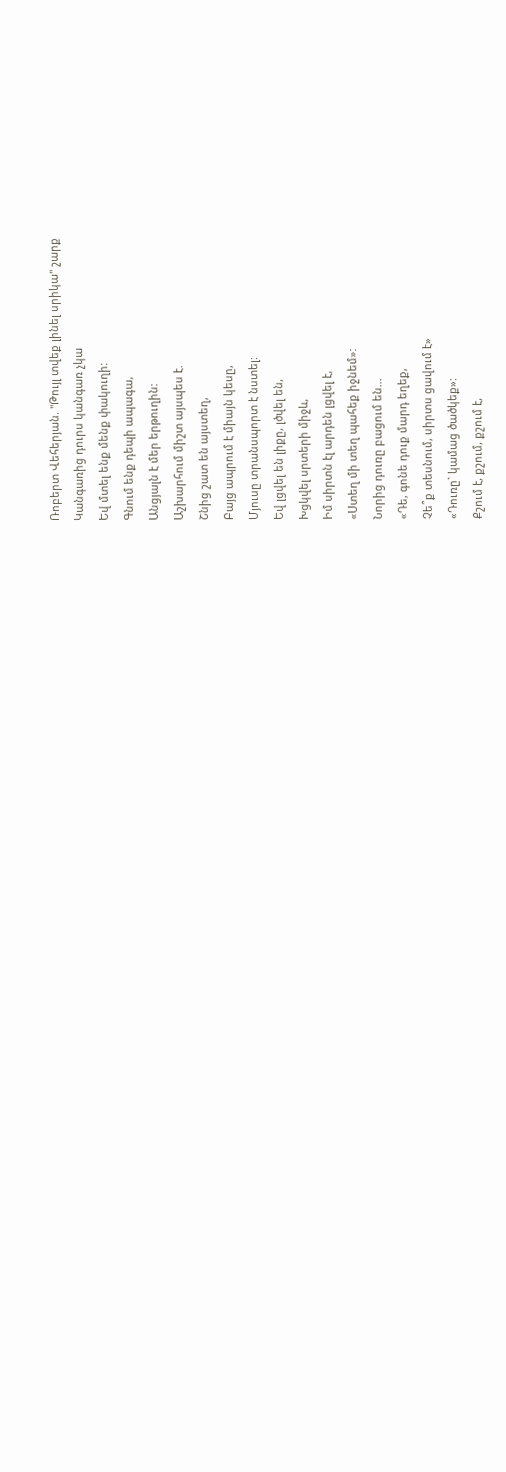Ռոբերտ Վեհերյան. "Թույլ տվեք լինել սրիկա" շարք
Կանգառից դուրս կանգառ չկա
Եվ մտել ենք մենք փակուղի:
Գնում ենք դեպի ապագա,
Անցյալն է մեր երթուղին:
Աշխարհում միշտ այսպես է.
Շնից շատ են այստեղ,
Բայց ապրում է միայն կեսը,
Մյուսը տրանսպորտ է նստել:
Եվ լցվել են լիքը, լծվել են,
Խցկվել սրտերի միջև,
Իմ սիրտն էլ արդեն լցվել է,
«Ստեղ մի տեղ պահեք իջնեմ»:
Նորից դուռը բացում են...
«Դե, գոնե դուք մարդ եղեք,
Չե՞ք տեսնում, սիրտս ցավում է»
«Դուռը` կամաց ծածկեք»:
Քշում է, քշում, քշում է,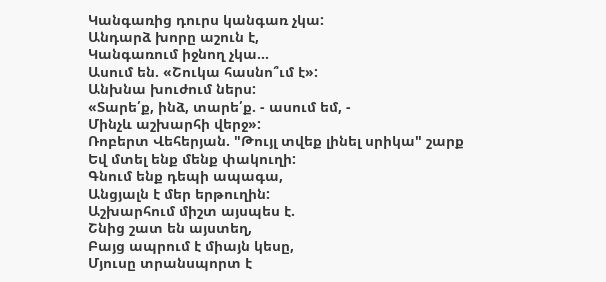Կանգառից դուրս կանգառ չկա:
Անդարձ խորը աշուն է,
Կանգառում իջնող չկա...
Ասում են. «Շուկա հասնո՞ւմ է»:
Անխնա խուժում ներս:
«Տարե՛ք, ինձ, տարե՛ք. - ասում եմ, -
Մինչև աշխարհի վերջ»:
Ռոբերտ Վեհերյան. "Թույլ տվեք լինել սրիկա" շարք
Եվ մտել ենք մենք փակուղի:
Գնում ենք դեպի ապագա,
Անցյալն է մեր երթուղին:
Աշխարհում միշտ այսպես է.
Շնից շատ են այստեղ,
Բայց ապրում է միայն կեսը,
Մյուսը տրանսպորտ է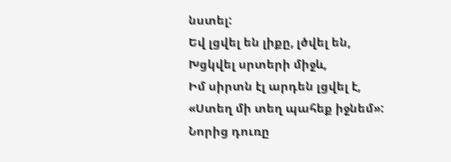նստել:
Եվ լցվել են լիքը, լծվել են,
Խցկվել սրտերի միջև,
Իմ սիրտն էլ արդեն լցվել է,
«Ստեղ մի տեղ պահեք իջնեմ»:
Նորից դուռը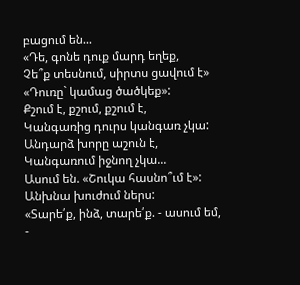բացում են...
«Դե, գոնե դուք մարդ եղեք,
Չե՞ք տեսնում, սիրտս ցավում է»
«Դուռը` կամաց ծածկեք»:
Քշում է, քշում, քշում է,
Կանգառից դուրս կանգառ չկա:
Անդարձ խորը աշուն է,
Կանգառում իջնող չկա...
Ասում են. «Շուկա հասնո՞ւմ է»:
Անխնա խուժում ներս:
«Տարե՛ք, ինձ, տարե՛ք. - ասում եմ, -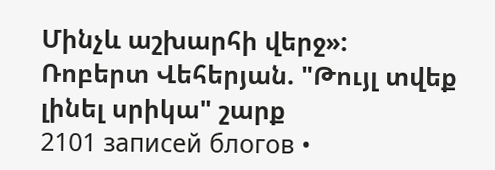Մինչև աշխարհի վերջ»:
Ռոբերտ Վեհերյան. "Թույլ տվեք լինել սրիկա" շարք
2101 записей блогов •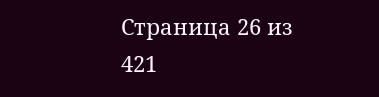Страница 26 из 421